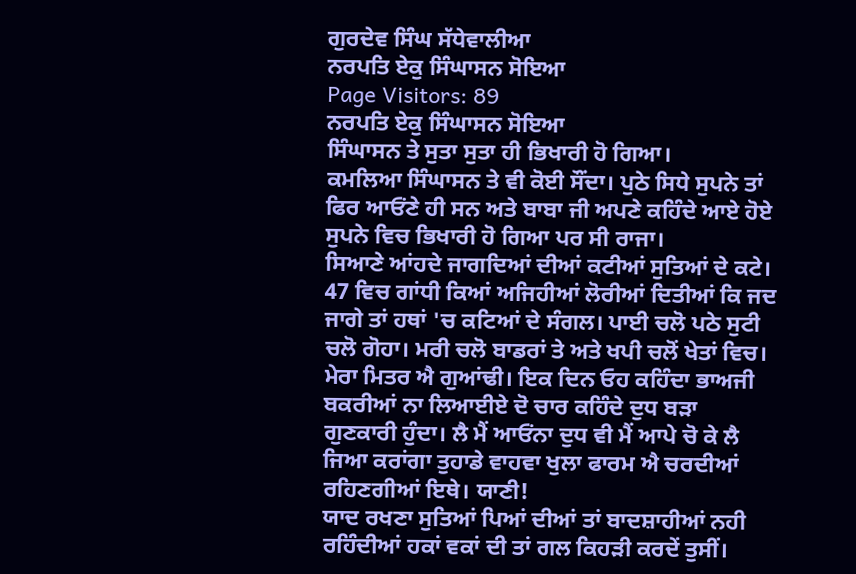ਗੁਰਦੇਵ ਸਿੰਘ ਸੱਧੇਵਾਲੀਆ
ਨਰਪਤਿ ਏਕੁ ਸਿੰਘਾਸਨ ਸੋਇਆ
Page Visitors: 89
ਨਰਪਤਿ ਏਕੁ ਸਿੰਘਾਸਨ ਸੋਇਆ
ਸਿੰਘਾਸਨ ਤੇ ਸੁਤਾ ਸੁਤਾ ਹੀ ਭਿਖਾਰੀ ਹੋ ਗਿਆ।
ਕਮਲਿਆ ਸਿੰਘਾਸਨ ਤੇ ਵੀ ਕੋਈ ਸੌਂਦਾ। ਪੁਠੇ ਸਿਧੇ ਸੁਪਨੇ ਤਾਂ ਫਿਰ ਆਓਂਣੇ ਹੀ ਸਨ ਅਤੇ ਬਾਬਾ ਜੀ ਅਪਣੇ ਕਹਿੰਦੇ ਆਏ ਹੋਏ ਸੁਪਨੇ ਵਿਚ ਭਿਖਾਰੀ ਹੋ ਗਿਆ ਪਰ ਸੀ ਰਾਜਾ।
ਸਿਆਣੇ ਆਂਹਦੇ ਜਾਗਦਿਆਂ ਦੀਆਂ ਕਟੀਆਂ ਸੁਤਿਆਂ ਦੇ ਕਟੇ।
47 ਵਿਚ ਗਾਂਧੀ ਕਿਆਂ ਅਜਿਹੀਆਂ ਲੋਰੀਆਂ ਦਿਤੀਆਂ ਕਿ ਜਦ ਜਾਗੇ ਤਾਂ ਹਥਾਂ 'ਚ ਕਟਿਆਂ ਦੇ ਸੰਗਲ। ਪਾਈ ਚਲੋ ਪਠੇ ਸੁਟੀ ਚਲੋ ਗੋਹਾ। ਮਰੀ ਚਲੋ ਬਾਡਰਾਂ ਤੇ ਅਤੇ ਖਪੀ ਚਲੋਂ ਖੇਤਾਂ ਵਿਚ।
ਮੇਰਾ ਮਿਤਰ ਐ ਗੁਆਂਢੀ। ਇਕ ਦਿਨ ਓਹ ਕਹਿੰਦਾ ਭਾਅਜੀ ਬਕਰੀਆਂ ਨਾ ਲਿਆਈਏ ਦੋ ਚਾਰ ਕਹਿੰਦੇ ਦੁਧ ਬੜਾ ਗੁਣਕਾਰੀ ਹੁੰਦਾ। ਲੈ ਮੈਂ ਆਓਂਨਾ ਦੁਧ ਵੀ ਮੈਂ ਆਪੇ ਚੋ ਕੇ ਲੈ ਜਿਆ ਕਰਾਂਗਾ ਤੁਹਾਡੇ ਵਾਹਵਾ ਖੁਲਾ ਫਾਰਮ ਐ ਚਰਦੀਆਂ ਰਹਿਣਗੀਆਂ ਇਥੇ। ਯਾਣੀ!
ਯਾਦ ਰਖਣਾ ਸੁਤਿਆਂ ਪਿਆਂ ਦੀਆਂ ਤਾਂ ਬਾਦਸ਼ਾਹੀਆਂ ਨਹੀ ਰਹਿੰਦੀਆਂ ਹਕਾਂ ਵਕਾਂ ਦੀ ਤਾਂ ਗਲ ਕਿਹੜੀ ਕਰਦੇਂ ਤੁਸੀਂ।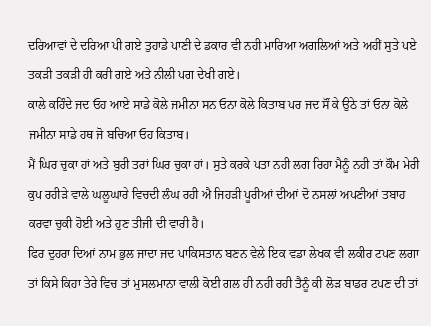ਦਰਿਆਵਾਂ ਦੇ ਦਰਿਆ ਪੀ ਗਏ ਤੁਹਾਡੇ ਪਾਣੀ ਦੇ ਡਕਾਰ ਵੀ ਨਹੀ ਮਾਰਿਆ ਅਗਲਿਆਂ ਅਤੇ ਅਹੀਂ ਸੁਤੇ ਪਏ ਤਕੜੀ ਤਕੜੀ ਹੀ ਕਰੀ ਗਏ ਅਤੇ ਨੀਲੀ ਪਗ ਦੇਖੀ ਗਏ।
ਕਾਲੇ ਕਹਿੰਦੇ ਜਦ ਓਹ ਆਏ ਸਾਡੇ ਕੋਲੇ ਜਮੀਨਾ ਸਨ ਓਨਾ ਕੋਲੇ ਕਿਤਾਬ ਪਰ ਜਦ ਸੌਂ ਕੇ ਉਠੇ ਤਾਂ ਓਨਾ ਕੋਲੇ ਜਮੀਨਾ ਸਾਡੇ ਹਥ ਜੋ ਬਚਿਆ ਓਹ ਕਿਤਾਬ।
ਮੈਂ ਘਿਰ ਚੁਕਾ ਹਾਂ ਅਤੇ ਬੁਰੀ ਤਰਾਂ ਘਿਰ ਚੁਕਾ ਹਾਂ। ਸੁਤੇ ਕਰਕੇ ਪਤਾ ਨਹੀ ਲਗ ਰਿਹਾ ਮੈਨੂੰ ਨਹੀ ਤਾਂ ਕੌਮ ਮੇਰੀ ਕੁਪ ਰਹੀੜੇ ਵਾਲੇ ਘਲੂਘਾਰੇ ਵਿਚਦੀ ਲੰਘ ਰਹੀ ਐ ਜਿਹੜੀ ਪੂਰੀਆਂ ਦੀਆਂ ਦੋ ਨਸਲਾਂ ਅਪਣੀਆਂ ਤਬਾਹ ਕਰਵਾ ਚੁਕੀ ਹੋਈ ਅਤੇ ਹੁਣ ਤੀਜੀ ਦੀ ਵਾਰੀ ਹੈ।
ਫਿਰ ਦੁਹਰਾ ਦਿਆਂ ਨਾਮ ਭੁਲ ਜਾਦਾ ਜਦ ਪਾਕਿਸਤਾਨ ਬਣਨ ਵੇਲੇ ਇਕ ਵਡਾ ਲੇਖਕ ਵੀ ਲਕੀਰ ਟਪਣ ਲਗਾ ਤਾਂ ਕਿਸੇ ਕਿਹਾ ਤੇਰੇ ਵਿਚ ਤਾਂ ਮੁਸਲਮਾਨਾ ਵਾਲੀ ਕੋਈ ਗਲ ਹੀ ਨਹੀ ਰਹੀ ਤੈਨੂੰ ਕੀ ਲੋੜ ਬਾਡਰ ਟਪਣ ਦੀ ਤਾਂ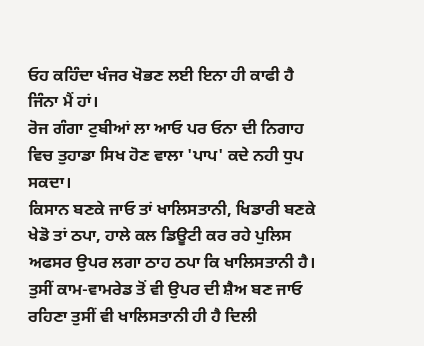ਓਹ ਕਹਿੰਦਾ ਖੰਜਰ ਖੋਭਣ ਲਈ ਇਨਾ ਹੀ ਕਾਫੀ ਹੈ ਜਿੰਨਾ ਮੈਂ ਹਾਂ।
ਰੋਜ ਗੰਗਾ ਟੁਬੀਆਂ ਲਾ ਆਓ ਪਰ ਓਨਾ ਦੀ ਨਿਗਾਹ ਵਿਚ ਤੁਹਾਡਾ ਸਿਖ ਹੋਣ ਵਾਲਾ 'ਪਾਪ' ਕਦੇ ਨਹੀ ਧੁਪ ਸਕਦਾ।
ਕਿਸਾਨ ਬਣਕੇ ਜਾਓ ਤਾਂ ਖਾਲਿਸਤਾਨੀ, ਖਿਡਾਰੀ ਬਣਕੇ ਖੇਡੋ ਤਾਂ ਠਪਾ, ਹਾਲੇ ਕਲ ਡਿਊਟੀ ਕਰ ਰਹੇ ਪੁਲਿਸ ਅਫਸਰ ਉਪਰ ਲਗਾ ਠਾਹ ਠਪਾ ਕਿ ਖਾਲਿਸਤਾਨੀ ਹੈ। ਤੁਸੀਂ ਕਾਮ-ਵਾਮਰੇਡ ਤੋਂ ਵੀ ਉਪਰ ਦੀ ਸ਼ੈਅ ਬਣ ਜਾਓ ਰਹਿਣਾ ਤੁਸੀਂ ਵੀ ਖਾਲਿਸਤਾਨੀ ਹੀ ਹੈ ਦਿਲੀ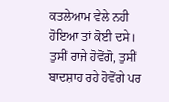ਕਤਲੇਆਮ ਵੇਲੇ ਨਹੀ ਹੋਇਆ ਤਾਂ ਕੋਈ ਦਸੇ।
ਤੁਸੀਂ ਰਾਜੇ ਹੋਵੋਂਗੋ, ਤੁਸੀਂ ਬਾਦਸ਼ਾਹ ਰਹੇ ਹੋਵੋਂਗੇ ਪਰ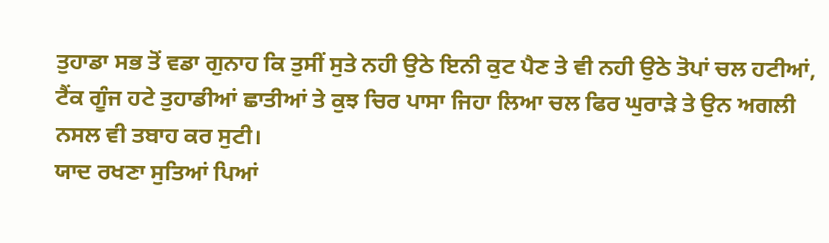ਤੁਹਾਡਾ ਸਭ ਤੋਂ ਵਡਾ ਗੁਨਾਹ ਕਿ ਤੁਸੀਂ ਸੁਤੇ ਨਹੀ ਉਠੇ ਇਨੀ ਕੁਟ ਪੈਣ ਤੇ ਵੀ ਨਹੀ ਉਠੇ ਤੋਪਾਂ ਚਲ ਹਟੀਆਂ, ਟੈਂਕ ਗੂੰਜ ਹਟੇ ਤੁਹਾਡੀਆਂ ਛਾਤੀਆਂ ਤੇ ਕੁਝ ਚਿਰ ਪਾਸਾ ਜਿਹਾ ਲਿਆ ਚਲ ਫਿਰ ਘੁਰਾੜੇ ਤੇ ਉਨ ਅਗਲੀ ਨਸਲ ਵੀ ਤਬਾਹ ਕਰ ਸੁਟੀ।
ਯਾਦ ਰਖਣਾ ਸੁਤਿਆਂ ਪਿਆਂ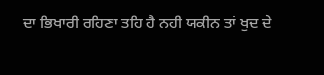ਦਾ ਭਿਖਾਰੀ ਰਹਿਣਾ ਤਹਿ ਹੈ ਨਹੀ ਯਕੀਨ ਤਾਂ ਖੁਦ ਦੇ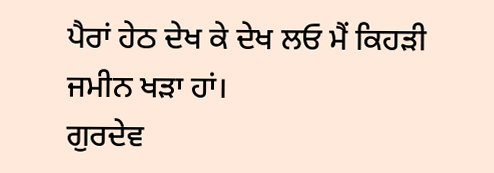ਪੈਰਾਂ ਹੇਠ ਦੇਖ ਕੇ ਦੇਖ ਲਓ ਮੈਂ ਕਿਹੜੀ ਜਮੀਨ ਖੜਾ ਹਾਂ।
ਗੁਰਦੇਵ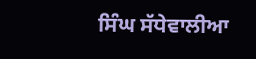ਸਿੰਘ ਸੱਧੇਵਾਲੀਆ